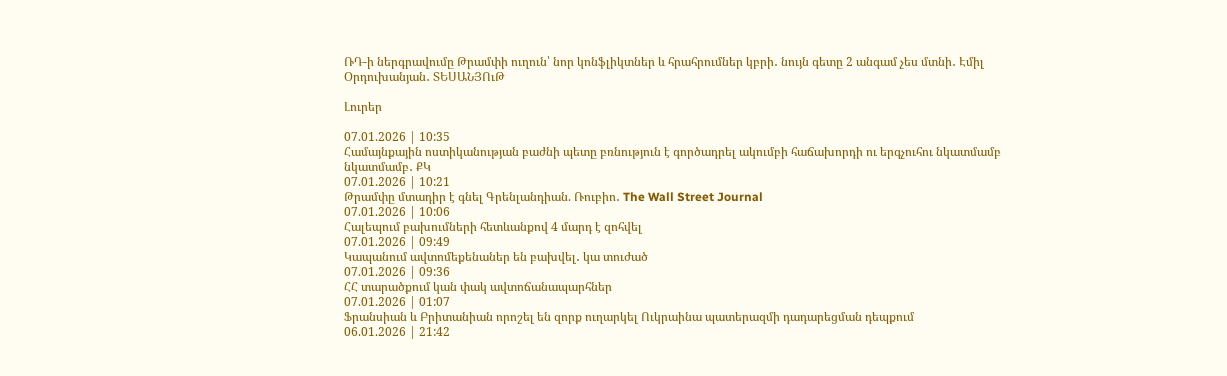ՌԴ-ի ներգրավումը Թրամփի ուղուն՝ նոր կոնֆլիկտներ և հրահրումներ կբրի․ նույն գետը 2 անգամ չես մտնի․ Էմիլ Օրդուխանյան․ ՏԵՍԱՆՅՈւԹ

Լուրեր

07.01.2026 | 10:35
Համայնքային ոստիկանության բաժնի պետը բռնություն է գործադրել ակումբի հաճախորդի ու երգչուհու նկատմամբ նկատմամբ․ ՔԿ
07.01.2026 | 10:21
Թրամփը մտադիր է գնել Գրենլանդիան. Ռուբիո․ The Wall Street Journal
07.01.2026 | 10:06
Հալեպում բախումների հետևանքով 4 մարդ է զոհվել
07.01.2026 | 09:49
Կապանում ավտոմեքենաներ են բախվել․ կա տուժած
07.01.2026 | 09:36
ՀՀ տարածքում կան փակ ավտոճանապարհներ
07.01.2026 | 01:07
Ֆրանսիան և Բրիտանիան որոշել են զորք ուղարկել Ուկրաինա պատերազմի դադարեցման դեպքում
06.01.2026 | 21:42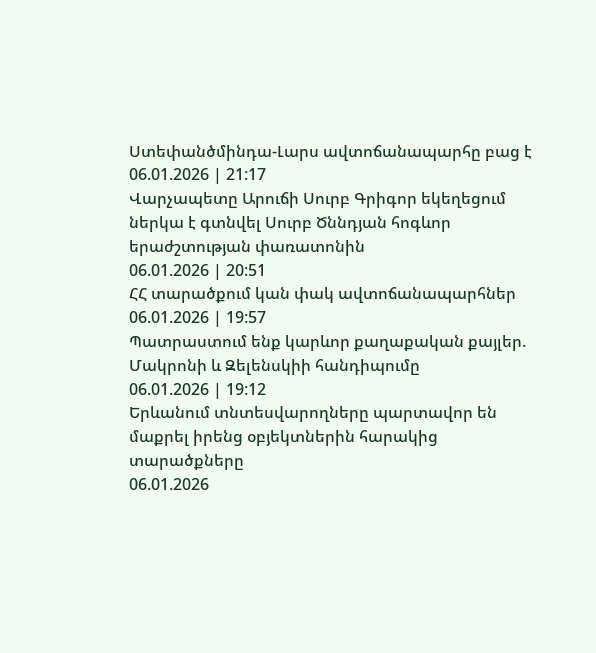Ստեփանծմինդա-Լարս ավտոճանապարհը բաց է
06.01.2026 | 21:17
Վարչապետը Արուճի Սուրբ Գրիգոր եկեղեցում ներկա է գտնվել Սուրբ Ծննդյան հոգևոր երաժշտության փառատոնին
06.01.2026 | 20:51
ՀՀ տարածքում կան փակ ավտոճանապարհներ
06.01.2026 | 19:57
Պատրաստում ենք կարևոր քաղաքական քայլեր. Մակրոնի և Զելենսկիի հանդիպումը
06.01.2026 | 19:12
Երևանում տնտեսվարողները պարտավոր են մաքրել իրենց օբյեկտներին հարակից տարածքները
06.01.2026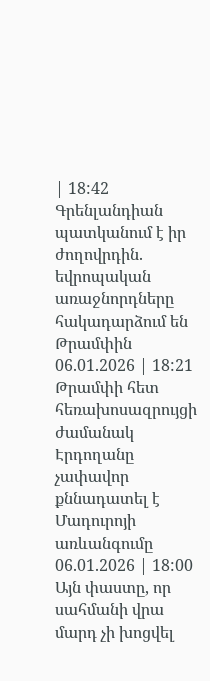| 18:42
Գրենլանդիան պատկանում է իր ժողովրդին. եվրոպական առաջնորդները հակադարձում են Թրամփին
06.01.2026 | 18:21
Թրամփի հետ հեռախոսազրույցի ժամանակ Էրդողանը չափավոր քննադատել է Մադուրոյի առևանգումը
06.01.2026 | 18:00
Այն փաստը, որ սահմանի վրա մարդ չի խոցվել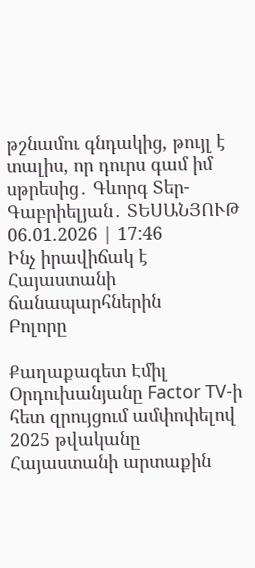թշնամու գնդակից, թույլ է տալիս, որ դուրս գամ իմ սթրեսից․ Գևորգ Տեր-Գաբրիելյան․ ՏԵՍԱՆՅՈՒԹ
06.01.2026 | 17:46
Ինչ իրավիճակ է Հայաստանի ճանապարհներին
Բոլորը

Քաղաքագետ Էմիլ Օրդուխանյանը Factor TV-ի հետ զրույցում ամփոփելով 2025 թվականը Հայաստանի արտաքին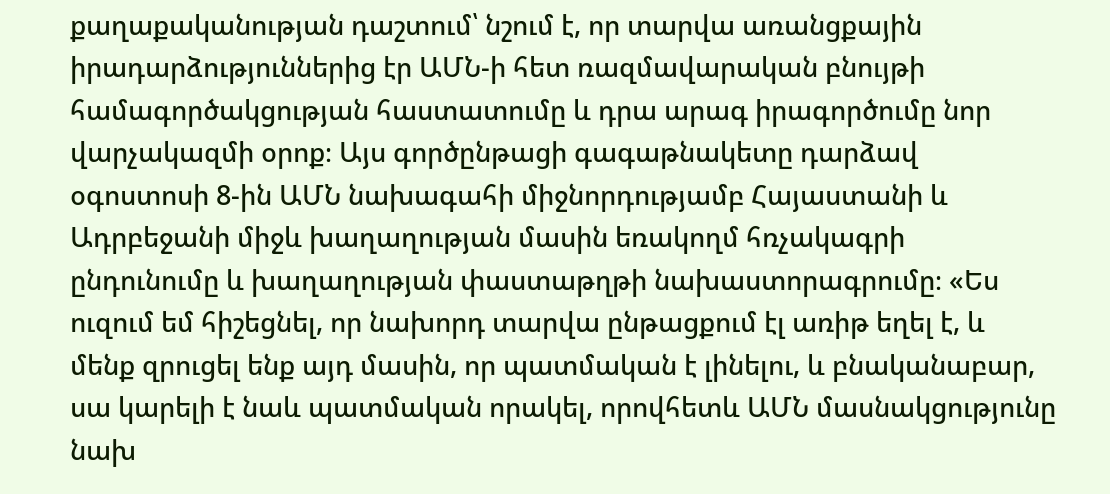քաղաքականության դաշտում՝ նշում է, որ տարվա առանցքային իրադարձություններից էր ԱՄՆ-ի հետ ռազմավարական բնույթի համագործակցության հաստատումը և դրա արագ իրագործումը նոր վարչակազմի օրոք։ Այս գործընթացի գագաթնակետը դարձավ օգոստոսի 8-ին ԱՄՆ նախագահի միջնորդությամբ Հայաստանի և Ադրբեջանի միջև խաղաղության մասին եռակողմ հռչակագրի ընդունումը և խաղաղության փաստաթղթի նախաստորագրումը։ «Ես ուզում եմ հիշեցնել, որ նախորդ տարվա ընթացքում էլ առիթ եղել է, և մենք զրուցել ենք այդ մասին, որ պատմական է լինելու, և բնականաբար, սա կարելի է նաև պատմական որակել, որովհետև ԱՄՆ մասնակցությունը նախ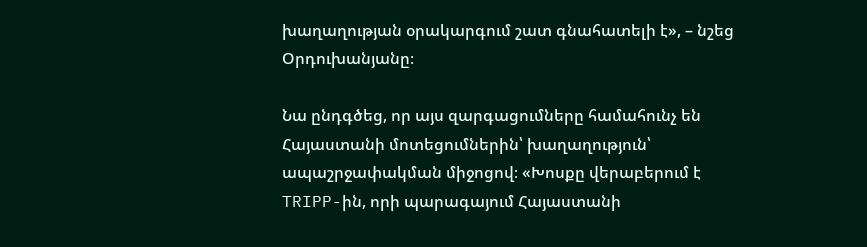խաղաղության օրակարգում շատ գնահատելի է», – նշեց Օրդուխանյանը։

Նա ընդգծեց, որ այս զարգացումները համահունչ են Հայաստանի մոտեցումներին՝ խաղաղություն՝ ապաշրջափակման միջոցով։ «Խոսքը վերաբերում է TRIPP-ին, որի պարագայում Հայաստանի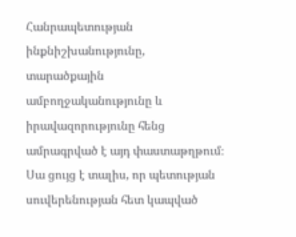Հանրապետության ինքնիշխանությունը, տարածքային ամբողջականությունը և իրավազորությունը հենց ամրագրված է այդ փաստաթղթում։ Սա ցույց է տալիս, որ պետության սուվերենության հետ կապված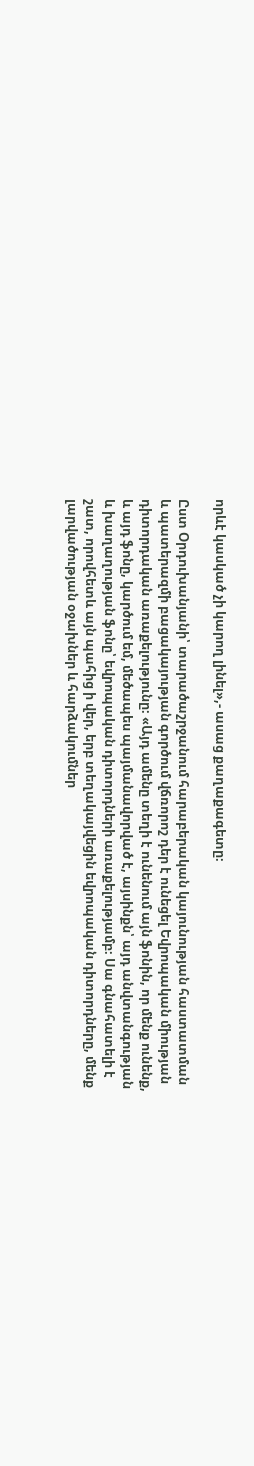որևէ կասկած չի կարող լինել»,- ասաց քաղաքագետը։

Ըստ Օրդուխանյանի՝ տարածաշրջանում հարաբերական կայունության հաստատման և պատերազմի բացակայության գործում վճռորոշ դեր է ունեցել Եվրոպական միության դիտորդական առաքելությունը։ «Այդ ամենը տեղի է ունենում այն ֆոնին, որ մենք ունենք, և այդ ֆոնը, կարծում եմ, մեծապես պայմանավորված է, այսինքն՝ այդ անվտանգության և խաղաղության ֆոնը՝ եվրոպական դիտորդների առաքելությամբ։ Սա գնահատելի է շատ, որովհետև այն պահից ի վեր, երբ տեղակայվեցին եվրոպական դիտորդները, մենք լարվածության օջախներ և հարձակումներ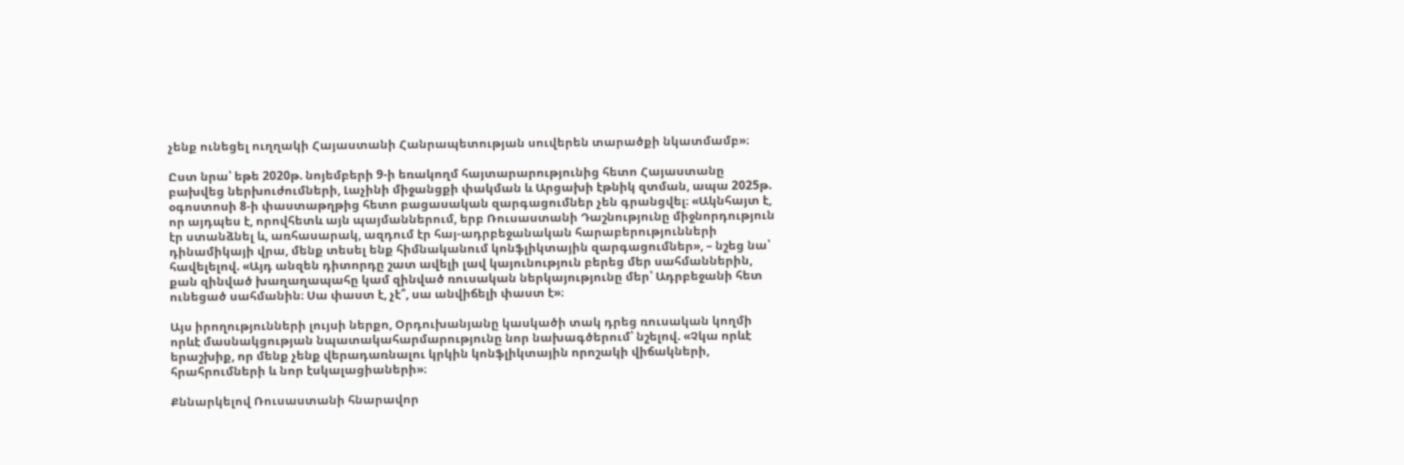չենք ունեցել ուղղակի Հայաստանի Հանրապետության սուվերեն տարածքի նկատմամբ»։

Ըստ նրա՝ եթե 2020թ. նոյեմբերի 9-ի եռակողմ հայտարարությունից հետո Հայաստանը բախվեց ներխուժումների, Լաչինի միջանցքի փակման և Արցախի էթնիկ զտման, ապա 2025թ. օգոստոսի 8-ի փաստաթղթից հետո բացասական զարգացումներ չեն գրանցվել։ «Ակնհայտ է, որ այդպես է, որովհետև այն պայմաններում, երբ Ռուսաստանի Դաշնությունը միջնորդություն էր ստանձնել և, առհասարակ, ազդում էր հայ-ադրբեջանական հարաբերությունների դինամիկայի վրա, մենք տեսել ենք հիմնականում կոնֆլիկտային զարգացումներ», – նշեց նա՝ հավելելով. «Այդ անզեն դիտորդը շատ ավելի լավ կայունություն բերեց մեր սահմաններին, քան զինված խաղաղապահը կամ զինված ռուսական ներկայությունը մեր՝ Ադրբեջանի հետ ունեցած սահմանին։ Սա փաստ է, չէ՞, սա անվիճելի փաստ է»։

Այս իրողությունների լույսի ներքո, Օրդուխանյանը կասկածի տակ դրեց ռուսական կողմի որևէ մասնակցության նպատակահարմարությունը նոր նախագծերում՝ նշելով. «Չկա որևէ երաշխիք, որ մենք չենք վերադառնալու կրկին կոնֆլիկտային որոշակի վիճակների, հրահրումների և նոր էսկալացիաների»։

Քննարկելով Ռուսաստանի հնարավոր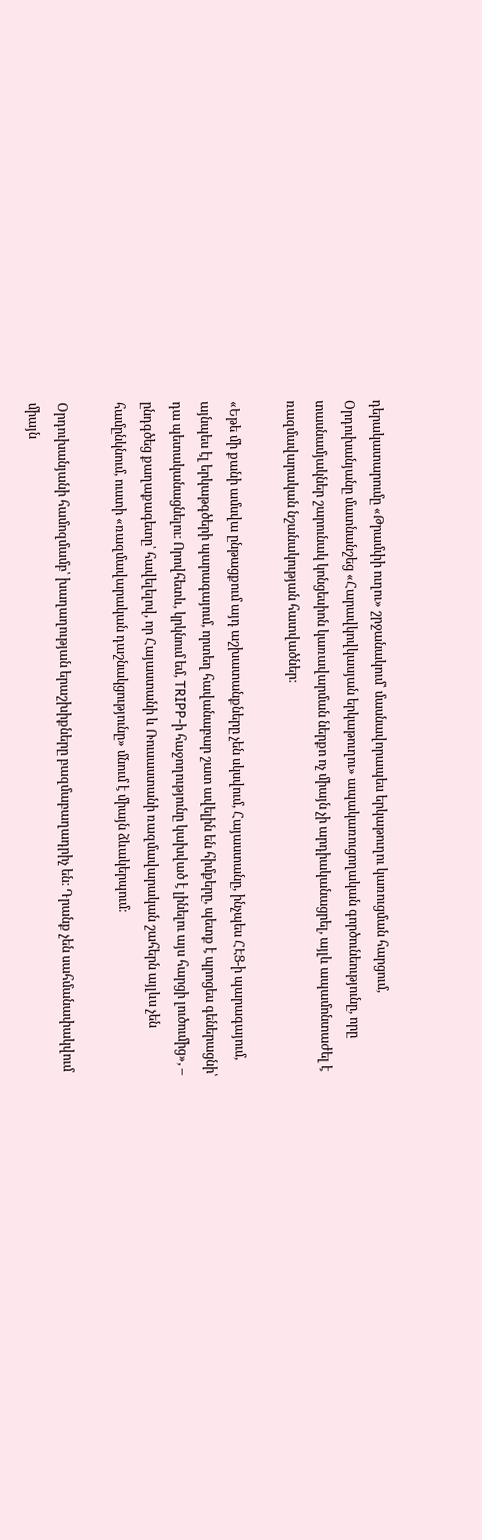դերակատարումը «Թրամփի ուղու» շրջանակում՝ մասնավորապես երկաթուղու կառուցման հարցում, Օրդուխանյանը մատնանշեց «Հարավկովկասյան երկաթուղու» ապակառուցողական գործունեությունը, որը տասնամյակներ շարունակ կոնցեսիոն կառավարման ներքո ոչ միայն չի արդիականացրել, այլև ապամոնտաժել է ռազմավարական նշանակության հատվածներ։

«Եթե մի քանի ամսվա ընթացքում այդ աշխատանքները չեն սկսվում, Հայաստանը, ինչպես ՀԷՑ-ի պարագայում, այնպես էլ երկաթգծերի պարագայում, որտեղ հավանաբար շատ ավելին են հիմքերը, պետք է պրոցես գեներացնի՝ դա պետականացնելու։ Որովհետև, կրկնում եմ, TRIPP-ի հաջողությունը կախված է լինելու այս հարցի լուծումից», – ընդգծեց քաղաքագետը՝ հավելելով, որ Հայաստանի և Ռուսաստանի ռազմավարական շահերն այլևս չեն համընկնում, ուստի «ռազմավարական դաշնակցությունը» մնում է միայն ձևակերպում։

Օրդուխանյանի համոզմամբ՝ խաղաղության երաշխիքները բազմաբաղադրիչ են։ Դրանք չեն սահմանափակվում միայն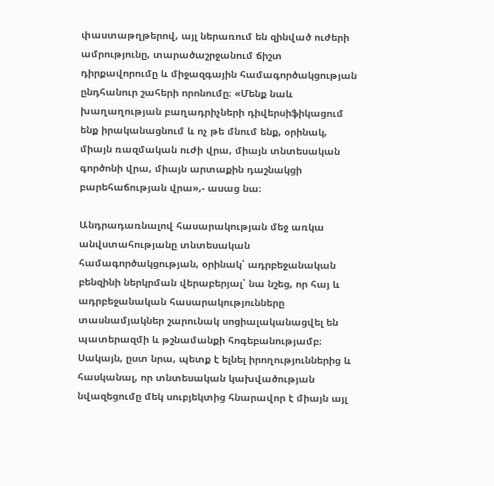փաստաթղթերով, այլ ներառում են զինված ուժերի ամրությունը, տարածաշրջանում ճիշտ դիրքավորումը և միջազգային համագործակցության ընդհանուր շահերի որոնումը։ «Մենք նաև խաղաղության բաղադրիչների դիվերսիֆիկացում ենք իրականացնում և ոչ թե մնում ենք, օրինակ, միայն ռազմական ուժի վրա, միայն տնտեսական գործոնի վրա, միայն արտաքին դաշնակցի բարեհաճության վրա»,- ասաց նա։

Անդրադառնալով հասարակության մեջ առկա անվստահությանը տնտեսական համագործակցության, օրինակ՝ ադրբեջանական բենզինի ներկրման վերաբերյալ՝ նա նշեց, որ հայ և ադրբեջանական հասարակությունները տասնամյակներ շարունակ սոցիալականացվել են պատերազմի և թշնամանքի հոգեբանությամբ։ Սակայն, ըստ նրա, պետք է ելնել իրողություններից և հասկանալ, որ տնտեսական կախվածության նվազեցումը մեկ սուբյեկտից հնարավոր է միայն այլ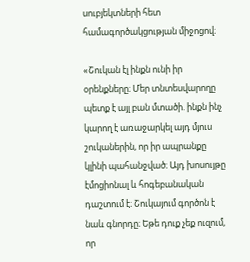սուբյեկտների հետ համագործակցության միջոցով։

«Շուկան էլ ինքն ունի իր օրենքները։ Մեր տնտեսվարողը պետք է այլ բան մտածի. ինքն ինչ կարող է առաջարկել այդ մյուս շուկաներին, որ իր ապրանքը կլինի պահանջված։ Այդ խոսույթը էմոցիոնալ և հոգեբանական դաշտում է։ Շուկայում գործոն է նաև գնորդը։ Եթե դուք չեք ուզում, որ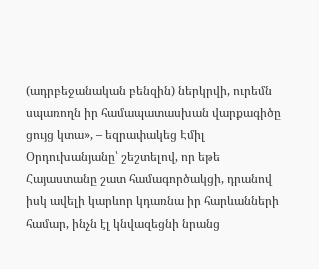(ադրբեջանական բենզին) ներկրվի, ուրեմն սպառողն իր համապատասխան վարքագիծը ցույց կտա», – եզրափակեց Էմիլ Օրդուխանյանը՝ շեշտելով, որ եթե Հայաստանը շատ համագործակցի, դրանով իսկ ավելի կարևոր կդառնա իր հարևանների համար, ինչն էլ կնվազեցնի նրանց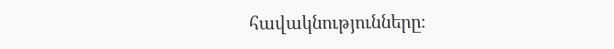հավակնությունները։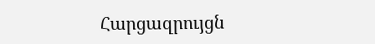Հարցազրույցն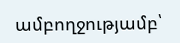ամբողջությամբ՝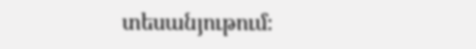տեսանյութում։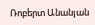Ռոբերտ Անանյան